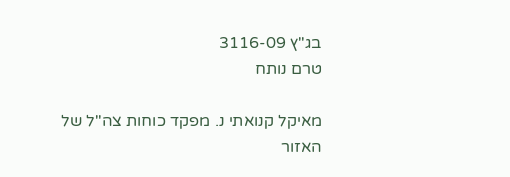בג"ץ 3116-09
טרם נותח

מאיקל קנואתי נ. מפקד כוחות צה"ל של האזור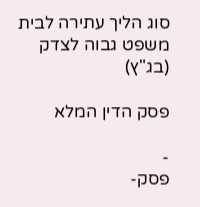סוג הליך עתירה לבית משפט גבוה לצדק (בג"ץ)

פסק הדין המלא

-
פסק-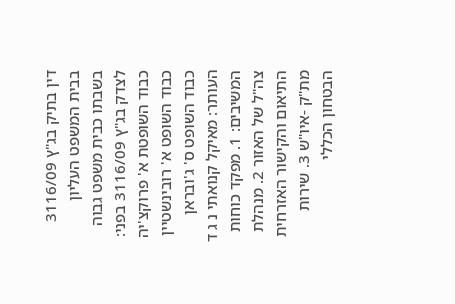דין בתיק בג"ץ 3116/09 בבית המשפט העליון בשבתו כבית משפט גבוה לצדק בג"ץ 3116/09 בפני: כבוד השופטת א' פרוקצ'יה כבוד השופט א' רובינשטיין כבוד השופט ס' ג'ובראן העותר: מאיקל קנואתי נ ג ד המשיבים: 1. מפקד כוחות צה"ל של האזור 2. מנהלת התיאום והקישור האזרחית מת"ק -איו"ש 3. שירות הבטחון הכללי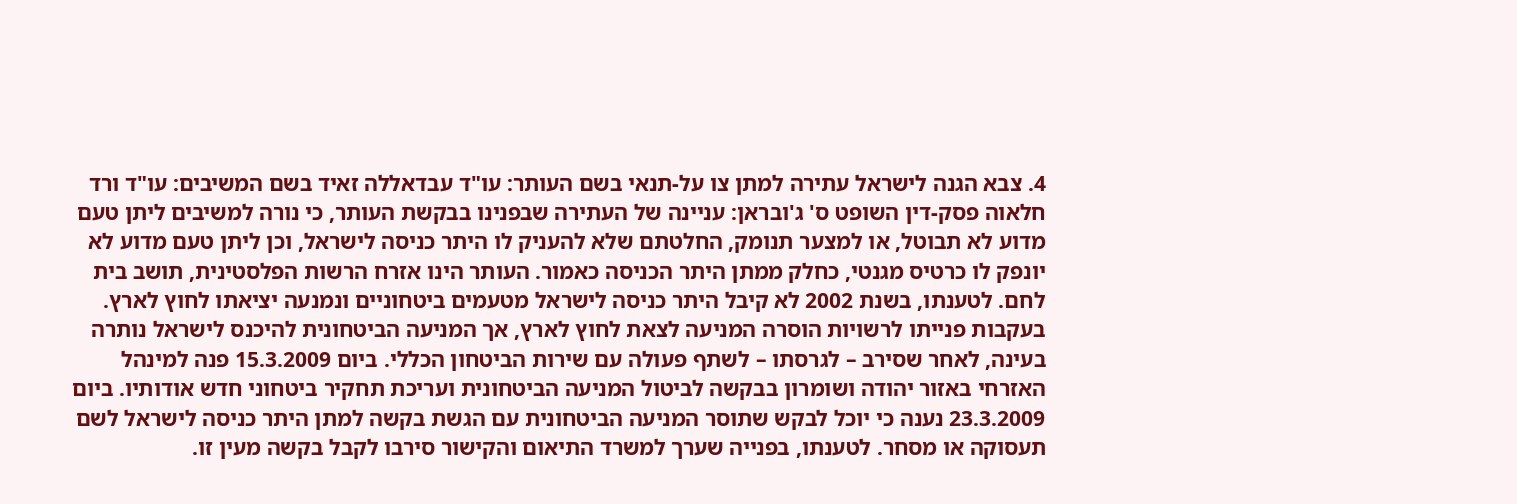4. צבא הגנה לישראל עתירה למתן צו על-תנאי בשם העותר: עו"ד עבדאללה זאיד בשם המשיבים: עו"ד ורד חלאוה פסק-דין השופט ס' ג'ובראן: עניינה של העתירה שבפנינו בבקשת העותר, כי נורה למשיבים ליתן טעם מדוע לא תבוטל, או למצער תנומק, החלטתם שלא להעניק לו היתר כניסה לישראל, וכן ליתן טעם מדוע לא יונפק לו כרטיס מגנטי, כחלק ממתן היתר הכניסה כאמור. העותר הינו אזרח הרשות הפלסטינית, תושב בית לחם. לטענתו, בשנת 2002 לא קיבל היתר כניסה לישראל מטעמים ביטחוניים ונמנעה יציאתו לחוץ לארץ. בעקבות פנייתו לרשויות הוסרה המניעה לצאת לחוץ לארץ, אך המניעה הביטחונית להיכנס לישראל נותרה בעינה, לאחר שסירב – לגרסתו – לשתף פעולה עם שירות הביטחון הכללי. ביום 15.3.2009 פנה למינהל האזרחי באזור יהודה ושומרון בבקשה לביטול המניעה הביטחונית ועריכת תחקיר ביטחוני חדש אודותיו. ביום 23.3.2009 נענה כי יוכל לבקש שתוסר המניעה הביטחונית עם הגשת בקשה למתן היתר כניסה לישראל לשם תעסוקה או מסחר. לטענתו, בפנייה שערך למשרד התיאום והקישור סירבו לקבל בקשה מעין זו.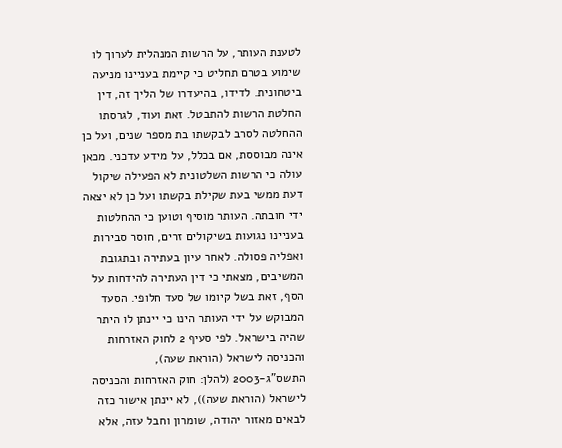לטענת העותר, על הרשות המנהלית לערוך לו שימוע בטרם תחליט כי קיימת בעניינו מניעה ביטחונית. לדידו, בהיעדרו של הליך זה, דין החלטת הרשות להתבטל. זאת ועוד, לגרסתו ההחלטה לסרב לבקשתו בת מספר שנים, ועל כן אינה מבוססת, אם בכלל, על מידע עדכני. מכאן עולה כי הרשות השלטונית לא הפעילה שיקול דעת ממשי בעת שקילת בקשתו ועל כן לא יצאה ידי חובתה. העותר מוסיף וטוען כי ההחלטות בעניינו נגועות בשיקולים זרים, חוסר סבירות ואפליה פסולה. לאחר עיון בעתירה ובתגובת המשיבים, מצאתי כי דין העתירה להידחות על הסף, זאת בשל קיומו של סעד חלופי. הסעד המבוקש על ידי העותר הינו כי יינתן לו היתר שהיה בישראל. לפי סעיף 2 לחוק האזרחות והכניסה לישראל (הוראת שעה), התשס"ג-2003 (להלן: חוק האזרחות והכניסה לישראל (הוראת שעה)), לא יינתן אישור כזה לבאים מאזור יהודה, שומרון וחבל עזה, אלא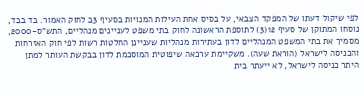לפי שיקול דעתו של המפקד הצבאי, על בסיס אחת העילות המנויות בסעיף 3ב לחוק האמור. בד בבד, נוסחו המתוקן של סעיף 12(3) לתוספת הראשונה לחוק בתי משפט לעניינים מנהליים, התש"ס-2000, מסמיך את בתי המשפט המנהליים לדון בעתירות מנהליות שעניינן החלטות רשות לפי חוק האזרחות והכניסה לישראל (הוראת שעה). משקיימת ערכאה שיפוטית המוסכמת לדון בבקשת העותר למתן היתר כניסה לישראל, לא ייעתר בית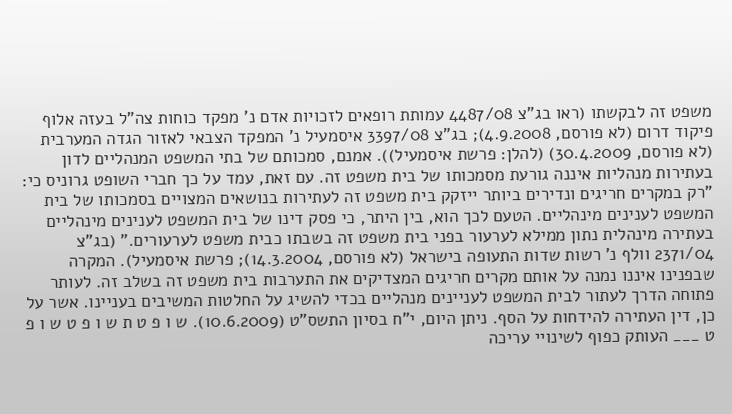משפט זה לבקשתו (ראו בג"צ 4487/08 עמותת רופאים לזכויות אדם נ' מפקד כוחות צה"ל בעזה אלוף פיקוד דרום (לא פורסם, 4.9.2008); בג"צ 3397/08 איסמעיל נ' המפקד הצבאי לאזור הגדה המערבית (לא פורסם, 30.4.2009) (להלן: פרשת איסמעיל)). אמנם, סמכותם של בתי המשפט המנהליים לדון בעתירות מנהליות איננה גורעת מסמכותו של בית משפט זה. עם זאת, עמד על כך חברי השופט גרוניס כי: "רק במקרים חריגים ונדירים ביותר ייזקק בית משפט זה לעתירות בנושאים המצויים בסמכותו של בית המשפט לענינים מינהליים. הטעם לכך הוא, בין היתר, כי פסק דינו של בית המשפט לענינים מינהליים בעתירה מינהלית נתון ממילא לערעור בפני בית משפט זה בשבתו כבית משפט לערעורים." (בג"צ 2371/04 וולף נ' רשות שדות התעופה בישראל (לא פורסם, 14.3.2004); פרשת איסמעיל). המקרה שבפנינו איננו נמנה על אותם מקרים חריגים המצדיקים את התערבות בית משפט זה בשלב זה. לעותר פתוחה הדרך לעתור לבית המשפט לעניינים מנהליים בכדי להשיג על החלטות המשיבים בעניינו. אשר על כן, דין העתירה להידחות על הסף. ניתן היום, י"ח בסיון התשס"ט (10.6.2009). ש ו פ ט ת ש ו פ ט ש ו פ ט ___ העותק כפוף לשינויי עריכה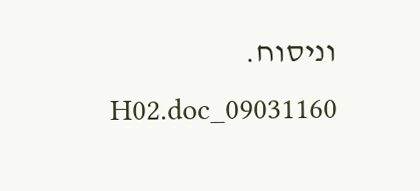וניסוח. 09031160_H02.doc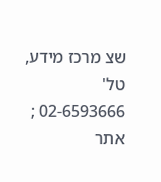שצ מרכז מידע, טל' 02-6593666 ; אתר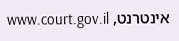אינטרנט, www.court.gov.il